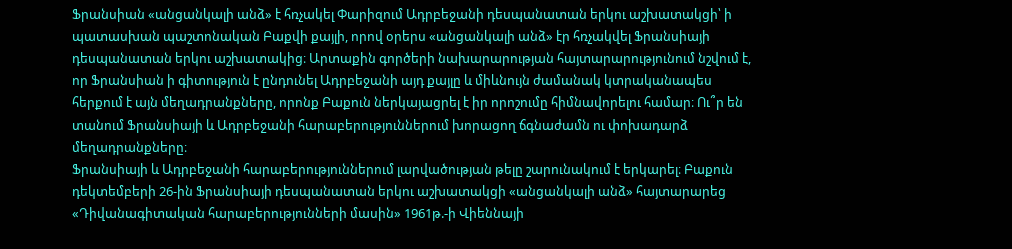Ֆրանսիան «անցանկալի անձ» է հռչակել Փարիզում Ադրբեջանի դեսպանատան երկու աշխատակցի՝ ի պատասխան պաշտոնական Բաքվի քայլի, որով օրերս «անցանկալի անձ» էր հռչակվել Ֆրանսիայի դեսպանատան երկու աշխատակից։ Արտաքին գործերի նախարարության հայտարարությունում նշվում է, որ Ֆրանսիան ի գիտություն է ընդունել Ադրբեջանի այդ քայլը և միևնույն ժամանակ կտրականապես հերքում է այն մեղադրանքները, որոնք Բաքուն ներկայացրել է իր որոշումը հիմնավորելու համար։ Ու՞ր են տանում Ֆրանսիայի և Ադրբեջանի հարաբերություններում խորացող ճգնաժամն ու փոխադարձ մեղադրանքները։
Ֆրանսիայի և Ադրբեջանի հարաբերություններում լարվածության թելը շարունակում է երկարել։ Բաքուն դեկտեմբերի 26-ին Ֆրանսիայի դեսպանատան երկու աշխատակցի «անցանկալի անձ» հայտարարեց «Դիվանագիտական հարաբերությունների մասին» 1961թ.-ի Վիեննայի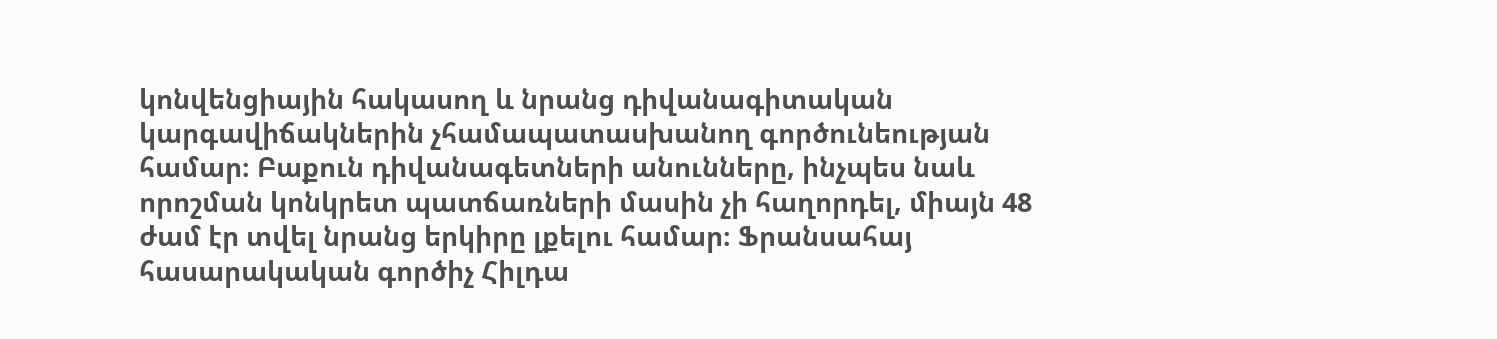կոնվենցիային հակասող և նրանց դիվանագիտական կարգավիճակներին չհամապատասխանող գործունեության համար։ Բաքուն դիվանագետների անունները, ինչպես նաև որոշման կոնկրետ պատճառների մասին չի հաղորդել, միայն 48 ժամ էր տվել նրանց երկիրը լքելու համար։ Ֆրանսահայ հասարակական գործիչ Հիլդա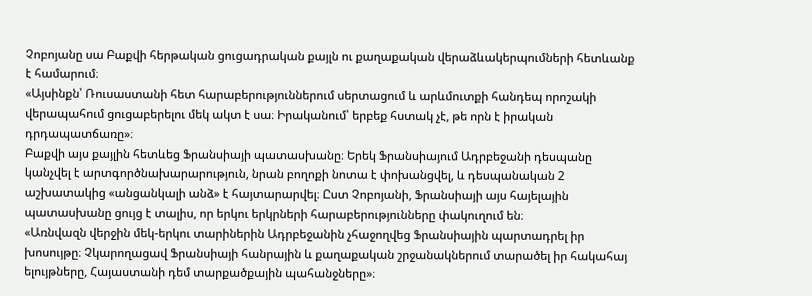Չոբոյանը սա Բաքվի հերթական ցուցադրական քայլն ու քաղաքական վերաձևակերպումների հետևանք է համարում։
«Այսինքն՝ Ռուսաստանի հետ հարաբերություններում սերտացում և արևմուտքի հանդեպ որոշակի վերապահում ցուցաբերելու մեկ ակտ է սա։ Իրականում՝ երբեք հստակ չէ, թե որն է իրական դրդապատճառը»։
Բաքվի այս քայլին հետևեց Ֆրանսիայի պատասխանը։ Երեկ Ֆրանսիայում Ադրբեջանի դեսպանը կանչվել է արտգործնախարարություն, նրան բողոքի նոտա է փոխանցվել, և դեսպանական 2 աշխատակից «անցանկալի անձ» է հայտարարվել։ Ըստ Չոբոյանի, Ֆրանսիայի այս հայելային պատասխանը ցույց է տալիս, որ երկու երկրների հարաբերությունները փակուղում են։
«Առնվազն վերջին մեկ-երկու տարիներին Ադրբեջանին չհաջողվեց Ֆրանսիային պարտադրել իր խոսույթը։ Չկարողացավ Ֆրանսիայի հանրային և քաղաքական շրջանակներում տարածել իր հակահայ ելույթները, Հայաստանի դեմ տարքածքային պահանջները»։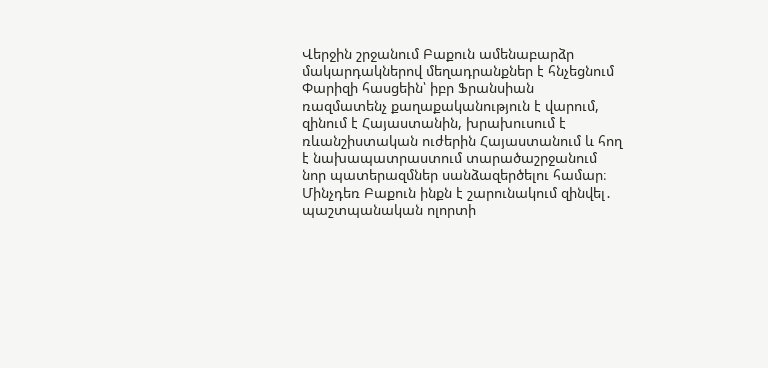Վերջին շրջանում Բաքուն ամենաբարձր մակարդակներով մեղադրանքներ է հնչեցնում Փարիզի հասցեին՝ իբր Ֆրանսիան ռազմատենչ քաղաքականություն է վարում, զինում է Հայաստանին, խրախուսում է ռևանշիստական ուժերին Հայաստանում և հող է նախապատրաստում տարածաշրջանում նոր պատերազմներ սանձազերծելու համար։ Մինչդեռ Բաքուն ինքն է շարունակում զինվել․ պաշտպանական ոլորտի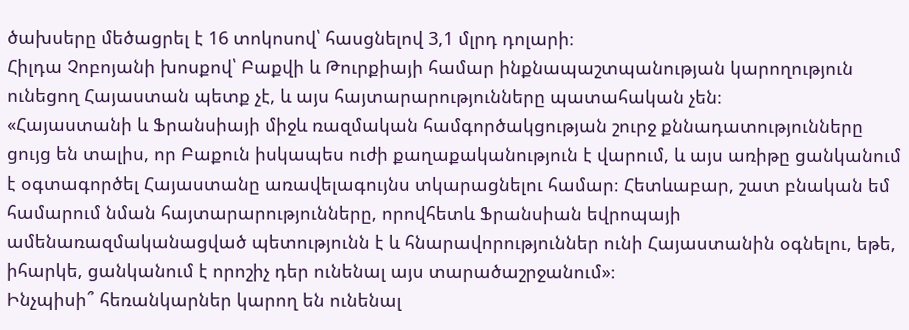ծախսերը մեծացրել է 16 տոկոսով՝ հասցնելով 3,1 մլրդ դոլարի։
Հիլդա Չոբոյանի խոսքով՝ Բաքվի և Թուրքիայի համար ինքնապաշտպանության կարողություն ունեցող Հայաստան պետք չէ, և այս հայտարարությունները պատահական չեն։
«Հայաստանի և Ֆրանսիայի միջև ռազմական համգործակցության շուրջ քննադատությունները ցույց են տալիս, որ Բաքուն իսկապես ուժի քաղաքականություն է վարում, և այս առիթը ցանկանում է օգտագործել Հայաստանը առավելագույնս տկարացնելու համար։ Հետևաբար, շատ բնական եմ համարում նման հայտարարությունները, որովհետև Ֆրանսիան եվրոպայի ամենառազմականացված պետությունն է և հնարավորություններ ունի Հայաստանին օգնելու, եթե, իհարկե, ցանկանում է որոշիչ դեր ունենալ այս տարածաշրջանում»։
Ինչպիսի՞ հեռանկարներ կարող են ունենալ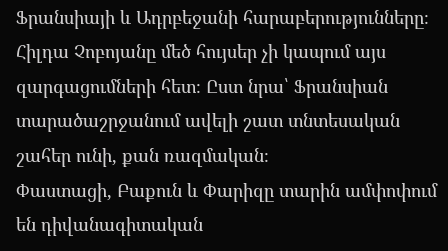Ֆրանսիայի և Ադրբեջանի հարաբերությունները։ Հիլդա Չոբոյանը մեծ հույսեր չի կապում այս զարգացումների հետ։ Ըստ նրա՝ Ֆրանսիան տարածաշրջանում ավելի շատ տնտեսական շահեր ունի, քան ռազմական։
Փաստացի, Բաքուն և Փարիզը տարին ամփոփում են դիվանագիտական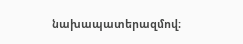նախապատերազմով։